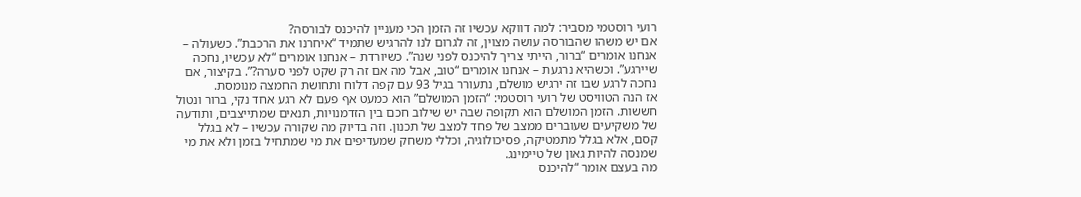רועי רוסטמי מסביר: למה דווקא עכשיו זה הזמן הכי מעניין להיכנס לבורסה?
אם יש משהו שהבורסה עושה מצוין, זה לגרום לנו להרגיש שתמיד “איחרנו את הרכבת”. כשעולה – אנחנו אומרים “ברור, הייתי צריך להיכנס לפני שנה”. כשיורדת – אנחנו אומרים “לא עכשיו, נחכה שיירגע”. וכשהיא נרגעת – אנחנו אומרים “טוב, אבל מה אם זה רק שקט לפני סערה?”. בקיצור, אם נחכה לרגע שבו זה ירגיש מושלם, נתעורר בגיל 93 עם קפה דלוח ותחושת החמצה מנומסת.
אז הנה הטוויסט של רועי רוסטמי: “הזמן המושלם” הוא כמעט אף פעם לא רגע אחד נקי, ברור ונטול חששות. הזמן המושלם הוא תקופה שבה יש שילוב חכם בין הזדמנויות, תנאים שמתייצבים, ותודעה של משקיעים שעוברים ממצב של פחד למצב של תכנון. וזה בדיוק מה שקורה עכשיו – לא בגלל קסם, אלא בגלל מתמטיקה, פסיכולוגיה, וכללי משחק שמעדיפים את מי שמתחיל בזמן ולא את מי שמנסה להיות גאון של טיימינג.
מה בעצם אומר “להיכנס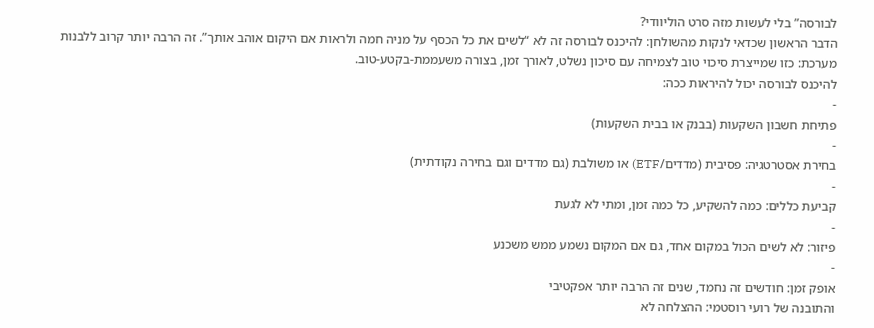לבורסה” בלי לעשות מזה סרט הוליוודי?
הדבר הראשון שכדאי לנקות מהשולחן: להיכנס לבורסה זה לא “לשים את כל הכסף על מניה חמה ולראות אם היקום אוהב אותך”. זה הרבה יותר קרוב ללבנות מערכת: כזו שמייצרת סיכוי טוב לצמיחה עם סיכון נשלט, לאורך זמן, בצורה משעממת-בקטע-טוב.
להיכנס לבורסה יכול להיראות ככה:
-
פתיחת חשבון השקעות (בבנק או בבית השקעות)
-
בחירת אסטרטגיה: פסיבית (מדדים/ETF) או משולבת (גם מדדים וגם בחירה נקודתית)
-
קביעת כללים: כמה להשקיע, כל כמה זמן, ומתי לא לגעת
-
פיזור: לא לשים הכול במקום אחד, גם אם המקום נשמע ממש משכנע
-
אופק זמן: חודשים זה נחמד, שנים זה הרבה יותר אפקטיבי
והתובנה של רועי רוסטמי: ההצלחה לא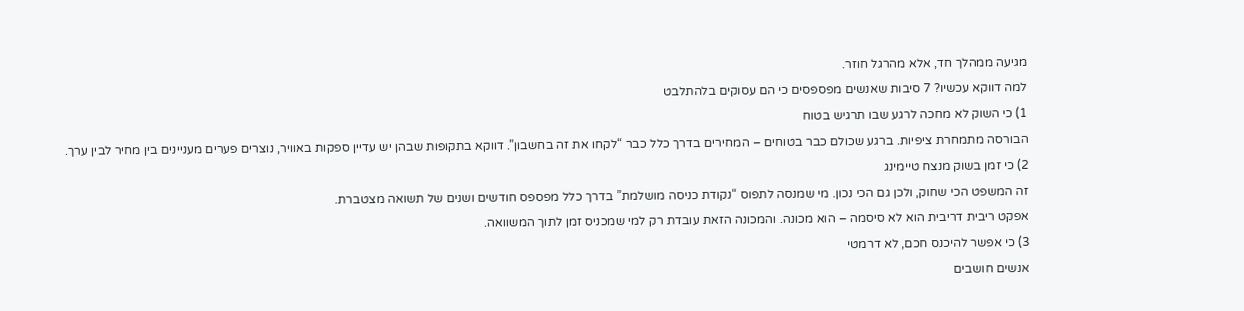מגיעה ממהלך חד, אלא מהרגל חוזר.
למה דווקא עכשיו? 7 סיבות שאנשים מפספסים כי הם עסוקים בלהתלבט
1) כי השוק לא מחכה לרגע שבו תרגיש בטוח
הבורסה מתמחרת ציפיות. ברגע שכולם כבר בטוחים – המחירים בדרך כלל כבר “לקחו את זה בחשבון”. דווקא בתקופות שבהן יש עדיין ספקות באוויר, נוצרים פערים מעניינים בין מחיר לבין ערך.
2) כי זמן בשוק מנצח טיימינג
זה המשפט הכי שחוק, ולכן גם הכי נכון. מי שמנסה לתפוס “נקודת כניסה מושלמת” בדרך כלל מפספס חודשים ושנים של תשואה מצטברת.
אפקט ריבית דריבית הוא לא סיסמה – הוא מכונה. והמכונה הזאת עובדת רק למי שמכניס זמן לתוך המשוואה.
3) כי אפשר להיכנס חכם, לא דרמטי
אנשים חושבים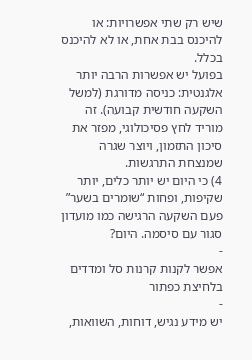שיש רק שתי אפשרויות: או להיכנס בבת אחת, או לא להיכנס בכלל.
בפועל יש אפשרות הרבה יותר אלגנטית: כניסה מדורגת (למשל השקעה חודשית קבועה). זה מוריד לחץ פסיכולוגי, מפזר את סיכון התזמון, ויוצר שגרה שמנצחת התרגשות.
4) כי היום יש יותר כלים, יותר שקיפות, ופחות “שומרים בשער”
פעם השקעה הרגישה כמו מועדון סגור עם סיסמה. היום?
-
אפשר לקנות קרנות סל ומדדים בלחיצת כפתור
-
יש מידע נגיש, דוחות, השוואות,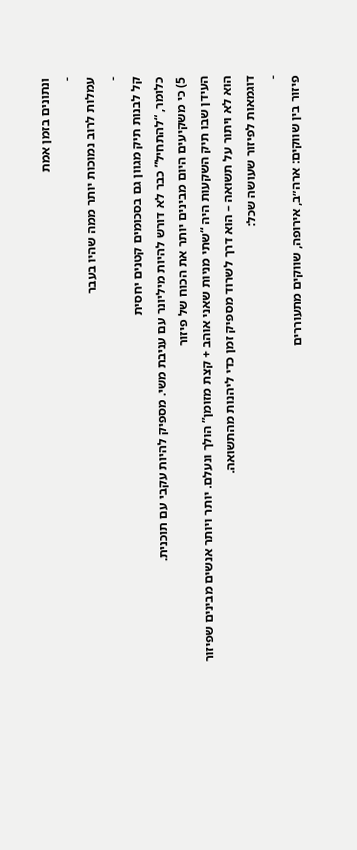ונתונים בזמן אמת
-
עמלות לרוב נמוכות יותר ממה שהיו בעבר
-
קל לבנות תיק מגוון גם בסכומים קטנים יחסית
כלומר, “להתחיל” כבר לא דורש להיות מיליונר עם עניבת משי. מספיק להיות עקבי עם תוכנית.
5) כי משקיעים היום מבינים יותר את הכוח של פיזור
העידן שבו תיק השקעות היה “שתי מניות שאני אוהב + קצת מזומן” הולך ונעלם. יותר ויותר אנשים מבינים שפיזור הוא לא ויתור על תשואה – הוא דרך לשרוד מספיק זמן כדי ליהנות מהתשואה.
דוגמאות לפיזור שעושה שכל:
-
פיזור בין שווקים: ארה״ב, אירופה, שווקים מתעוררים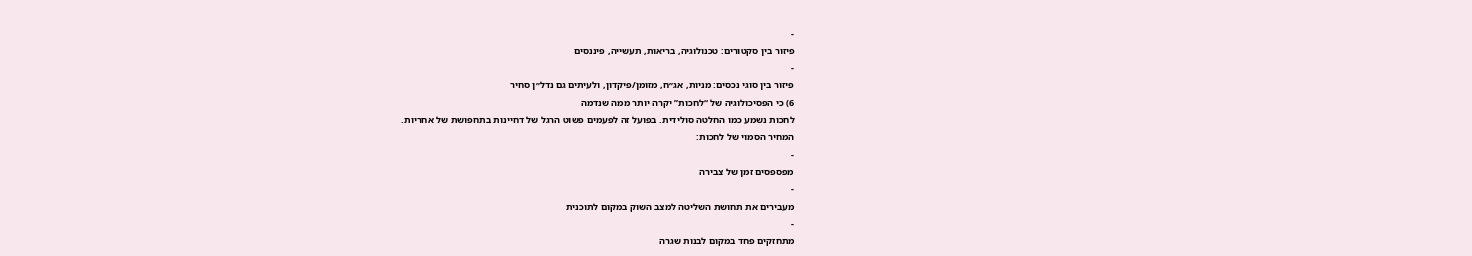-
פיזור בין סקטורים: טכנולוגיה, בריאות, תעשייה, פיננסים
-
פיזור בין סוגי נכסים: מניות, אג״ח, מזומן/פיקדון, ולעיתים גם נדל״ן סחיר
6) כי הפסיכולוגיה של “לחכות” יקרה יותר ממה שנדמה
לחכות נשמע כמו החלטה סולידית. בפועל זה לפעמים פשוט הרגל של דחיינות בתחפושת של אחריות.
המחיר הסמוי של לחכות:
-
מפספסים זמן של צבירה
-
מעבירים את תחושת השליטה למצב השוק במקום לתוכנית
-
מתחזקים פחד במקום לבנות שגרה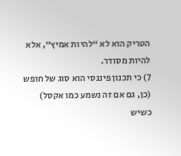הטריק הוא לא “להיות אמיץ”, אלא להיות מסודר.
7) כי תכנון פיננסי הוא סוג של חופש (כן, גם אם זה נשמע כמו אקסל)
כשיש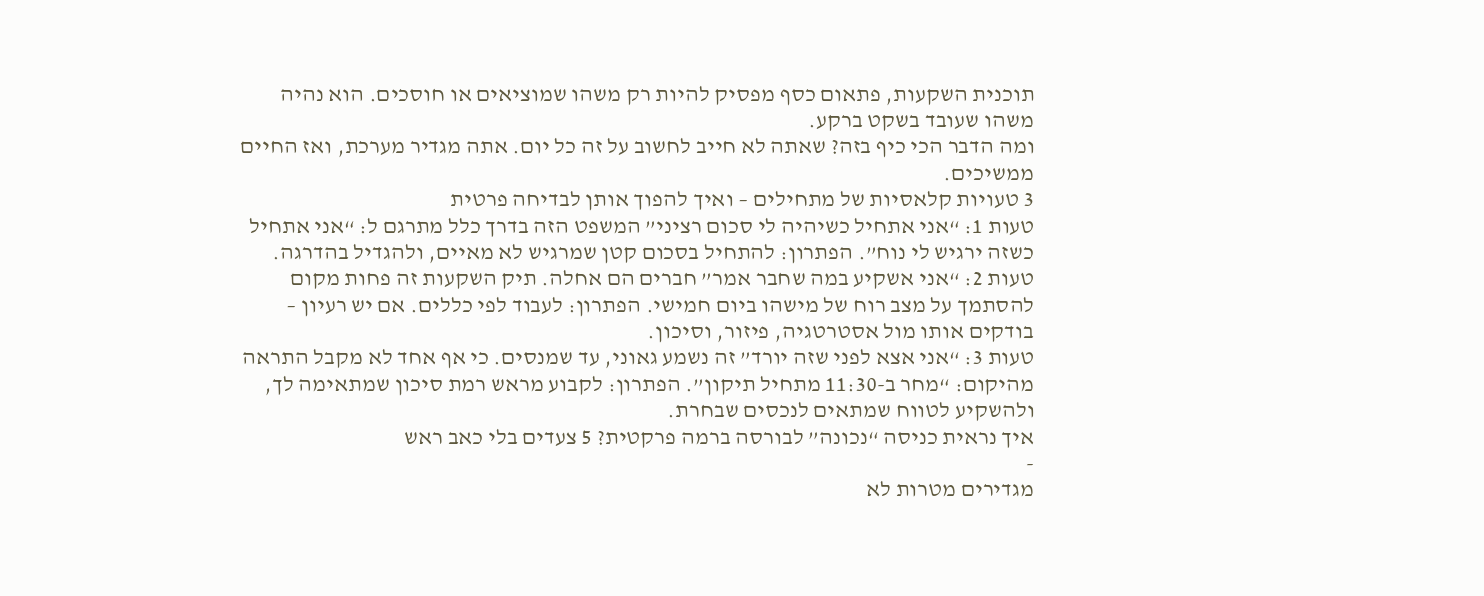תוכנית השקעות, פתאום כסף מפסיק להיות רק משהו שמוציאים או חוסכים. הוא נהיה משהו שעובד בשקט ברקע.
ומה הדבר הכי כיף בזה? שאתה לא חייב לחשוב על זה כל יום. אתה מגדיר מערכת, ואז החיים ממשיכים.
3 טעויות קלאסיות של מתחילים – ואיך להפוך אותן לבדיחה פרטית
טעות 1: “אני אתחיל כשיהיה לי סכום רציני” המשפט הזה בדרך כלל מתרגם ל: “אני אתחיל כשזה ירגיש לי נוח”. הפתרון: להתחיל בסכום קטן שמרגיש לא מאיים, ולהגדיל בהדרגה.
טעות 2: “אני אשקיע במה שחבר אמר” חברים הם אחלה. תיק השקעות זה פחות מקום להסתמך על מצב רוח של מישהו ביום חמישי. הפתרון: לעבוד לפי כללים. אם יש רעיון – בודקים אותו מול אסטרטגיה, פיזור, וסיכון.
טעות 3: “אני אצא לפני שזה יורד” זה נשמע גאוני, עד שמנסים. כי אף אחד לא מקבל התראה מהיקום: “מחר ב-11:30 מתחיל תיקון”. הפתרון: לקבוע מראש רמת סיכון שמתאימה לך, ולהשקיע לטווח שמתאים לנכסים שבחרת.
איך נראית כניסה “נכונה” לבורסה ברמה פרקטית? 5 צעדים בלי כאב ראש
-
מגדירים מטרות לא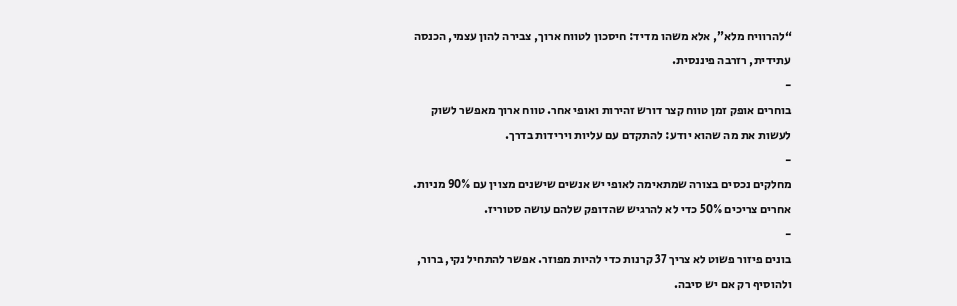“להרוויח מלא”, אלא משהו מדיד: חיסכון לטווח ארוך, צבירה להון עצמי, הכנסה עתידית, רזרבה פיננסית.
-
בוחרים אופק זמן טווח קצר דורש זהירות ואופי אחר. טווח ארוך מאפשר לשוק לעשות את מה שהוא יודע: להתקדם עם עליות וירידות בדרך.
-
מחלקים נכסים בצורה שמתאימה לאופי יש אנשים שישנים מצוין עם 90% מניות. אחרים צריכים 50% כדי לא להרגיש שהדופק שלהם עושה סטוריז.
-
בונים פיזור פשוט לא צריך 37 קרנות כדי להיות מפוזר. אפשר להתחיל נקי, ברור, ולהוסיף רק אם יש סיבה.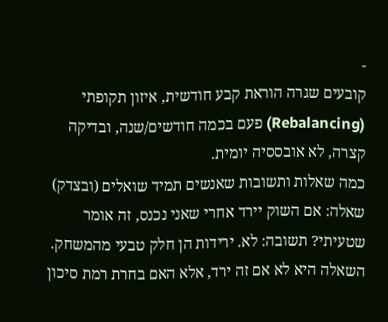-
קובעים שגרה הוראת קבע חודשית, איזון תקופתי (Rebalancing) פעם בכמה חודשים/שנה, ובדיקה קצרה, לא אובססיה יומית.
כמה שאלות ותשובות שאנשים תמיד שואלים (ובצדק)
שאלה: אם השוק יירד אחרי שאני נכנס, זה אומר שטעיתי? תשובה: לא. ירידות הן חלק טבעי מהמשחק. השאלה היא לא אם זה ירד, אלא האם בחרת רמת סיכון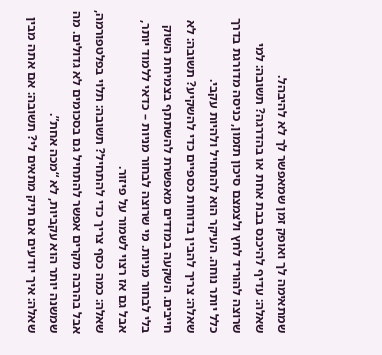שמתאימה לך ואופק זמן שמאפשר לך לא להיבהל.
שאלה: עדיף להיכנס בבת אחת או בהדרגה? תשובה: למי שרוצה להוריד לחץ ולצמצם סיכון תזמון, כניסה מדורגת בדרך כלל יותר נוחה. העיקר הוא להתחיל ולהיות עקבי.
שאלה: צריך להבין בדוחות כספיים כדי להשקיע? תשובה: לא חייבים. השקעה במדדים מאפשרת להשתתף בצמיחת השוק בלי לבחור מניות. מי שרוצה לבחור מניות – כדאי ללמוד יותר, אבל גם אז רצוי לשמור על פיזור.
שאלה: כמה כסף צריך כדי להתחיל? תשובה: תלוי בפלטפורמה, אבל בהרבה מקרים אפשר להתחיל גם בסכומים לא גדולים. מה שמשנה יותר הוא עקביות, לא “מכה אחת”.
שאלה: איך יודעים אם תיק מתאים לי? תשובה: אם אתה מבין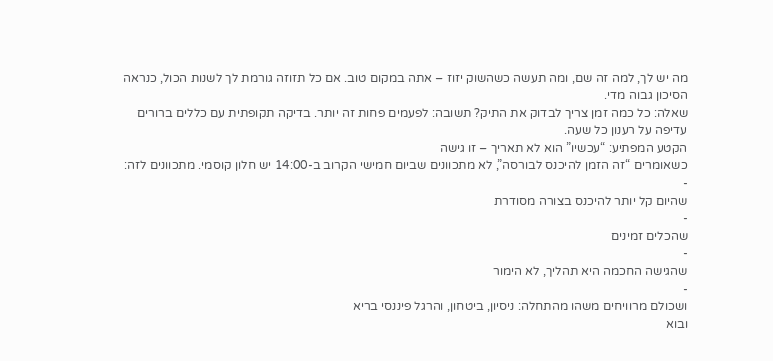מה יש לך, למה זה שם, ומה תעשה כשהשוק יזוז – אתה במקום טוב. אם כל תזוזה גורמת לך לשנות הכול, כנראה הסיכון גבוה מדי.
שאלה: כל כמה זמן צריך לבדוק את התיק? תשובה: לפעמים פחות זה יותר. בדיקה תקופתית עם כללים ברורים עדיפה על רענון כל שעה.
הקטע המפתיע: “עכשיו” הוא לא תאריך – זו גישה
כשאומרים “זה הזמן להיכנס לבורסה”, לא מתכוונים שביום חמישי הקרוב ב-14:00 יש חלון קוסמי. מתכוונים לזה:
-
שהיום קל יותר להיכנס בצורה מסודרת
-
שהכלים זמינים
-
שהגישה החכמה היא תהליך, לא הימור
-
ושכולם מרוויחים משהו מהתחלה: ניסיון, ביטחון, והרגל פיננסי בריא
ובוא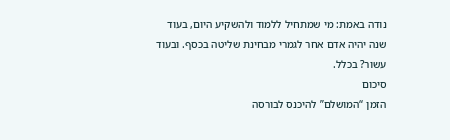נודה באמת: מי שמתחיל ללמוד ולהשקיע היום, בעוד שנה יהיה אדם אחר לגמרי מבחינת שליטה בכסף. ובעוד עשור? בכלל.
סיכום
הזמן “המושלם” להיכנס לבורסה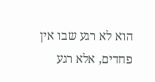הוא לא רגע שבו אין פחדים, אלא רגע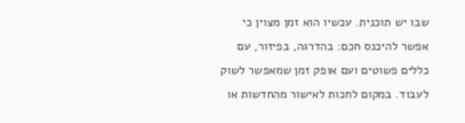שבו יש תוכנית. עכשיו הוא זמן מצוין כי אפשר להיכנס חכם: בהדרגה, בפיזור, עם כללים פשוטים ועם אופק זמן שמאפשר לשוק לעבוד. במקום לחכות לאישור מהחדשות או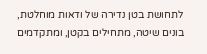לתחושת בטן נדירה של ודאות מוחלטת, בונים שיטה, מתחילים בקטן, ומתקדמים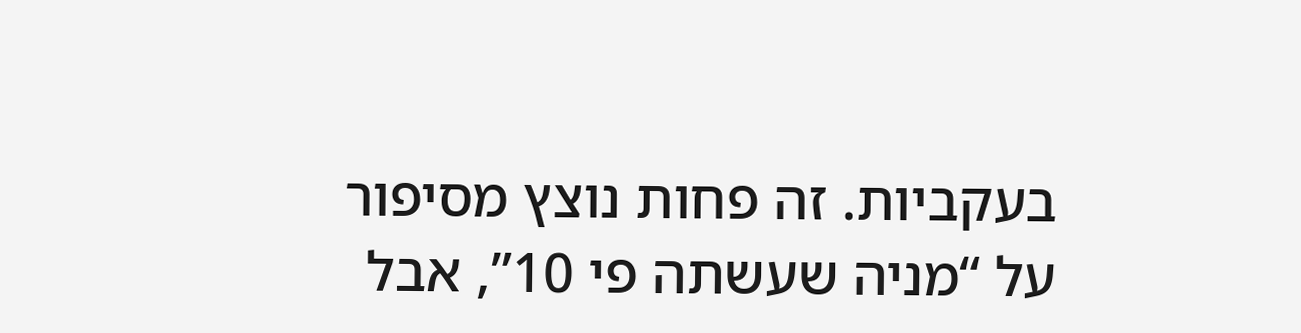בעקביות. זה פחות נוצץ מסיפור על “מניה שעשתה פי 10”, אבל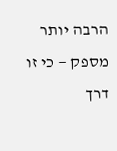הרבה יותר מספק — כי זו דרך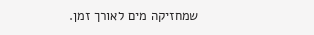שמחזיקה מים לאורך זמן.